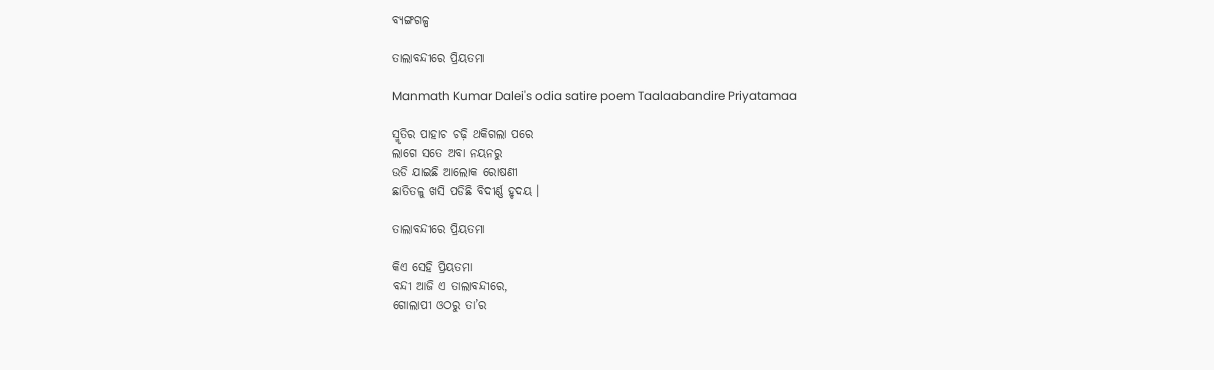ବ୍ୟଙ୍ଗଗଳ୍ପ

ତାଲାବନ୍ଦୀରେ ପ୍ରିୟତମା

Manmath Kumar Dalei's odia satire poem Taalaabandire Priyatamaa

ସ୍ମୃତିର ପାହାଚ ଚଢ଼ି ଥକିଗଲା ପରେ
ଲାଗେ ସତେ ଅବା ନୟନରୁ
ଉଡି ଯାଇଛି ଆଲୋକ ରୋଷଣୀ
ଛାତିତଳୁ ଖସି ପଡିଛି ବିଦୀର୍ଣ୍ଣ ହୃଦୟ ।

ତାଲାବନ୍ଦୀରେ ପ୍ରିୟତମା

କିଏ ସେହି ପ୍ରିୟତମା
ବନ୍ଦୀ ଆଜି ଏ ତାଲାବନ୍ଦୀରେ,
ଗୋଲାପୀ ଓଠରୁ ତା’ର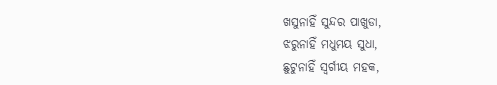ଖସୁନାହିଁ ସୁନ୍ଦର ପାଖୁଡା,
ଝରୁନାହିଁ ମଧୁମୟ ସୁଧା,
ଛୁଟୁନାହିଁ ସ୍ୱର୍ଗୀୟ ମହକ,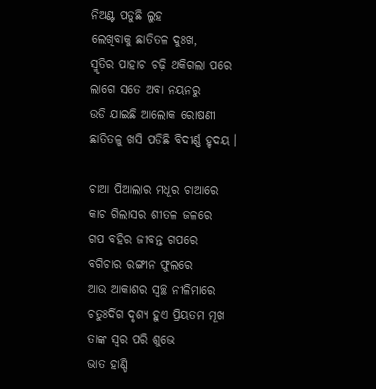ନିଅଣ୍ଟ ପଡୁଛି ଲୁହ
ଲେଖିବାକୁ ଛାତିତଳ ଦୁଃଖ,
ସ୍ମୃତିର ପାହାଚ ଚଢ଼ି ଥକିଗଲା ପରେ
ଲାଗେ ସତେ ଅବା ନୟନରୁ
ଉଡି ଯାଇଛି ଆଲୋକ ରୋଷଣୀ
ଛାତିତଳୁ ଖସି ପଡିଛି ବିଦୀର୍ଣ୍ଣ ହୃଦୟ ।

ଚାଆ ପିଆଲାର ମଧୂର ଚାଆରେ
କାଚ ଗିଲାସର ଶୀତଳ ଜଳରେ
ଗପ ବହିର ଜୀବନ୍ତ ଗପରେ
ବଗିଚାର ରଙ୍ଗୀନ ଫୁଲରେ
ଆଉ ଆକାଶର ସ୍ୱଚ୍ଛ ନୀଳିମାରେ
ଚତୁଃର୍ଦିଗ ଦୃଶ୍ୟ ହୁଏ ପ୍ରିୟତମ ମୂଖ
ତାଙ୍କ ସ୍ୱର ପରି ଶୁଭେ
ଭାତ ହାଣ୍ଡି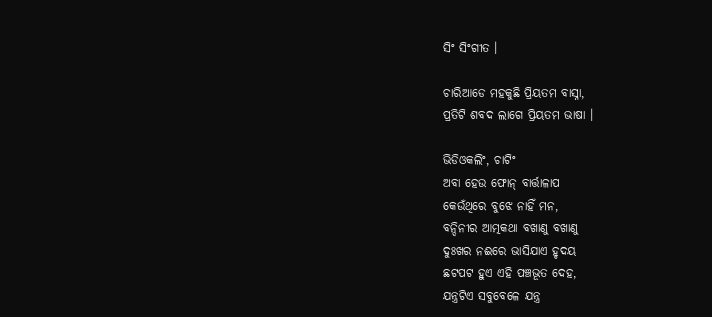ସିଂ ସିଂଗୀତ ।

ଚାରିଆଡେ ମହକୁଛି ପ୍ରିୟତମ ବାସ୍ନା,
ପ୍ରତିଟି ଶବଦ ଲାଗେ ପ୍ରିୟତମ ଭାଷା ।

ଭିଡିଓକଲିଂ, ଚାଟିଂ
ଅବା ହେଉ ଫୋନ୍‌ ବାର୍ତ୍ତାଳାପ
କେଉଁଥିରେ ବୁଝେ ନାହିଁ ମନ,
ବନ୍ଦିନୀର ଆତ୍ମକଥା ବଖାଣୁ ବଖାଣୁ
ଦୁଃଖର ନଈରେ ଭାସିଯାଏ ହୃଦୟ
ଛଟପଟ ହୁଏ ଏହି ପଞ୍ଚଭୂତ ଦେହ,
ଯନ୍ତ୍ରଟିଏ ସବୁବେଳେ ଯନ୍ତ୍ର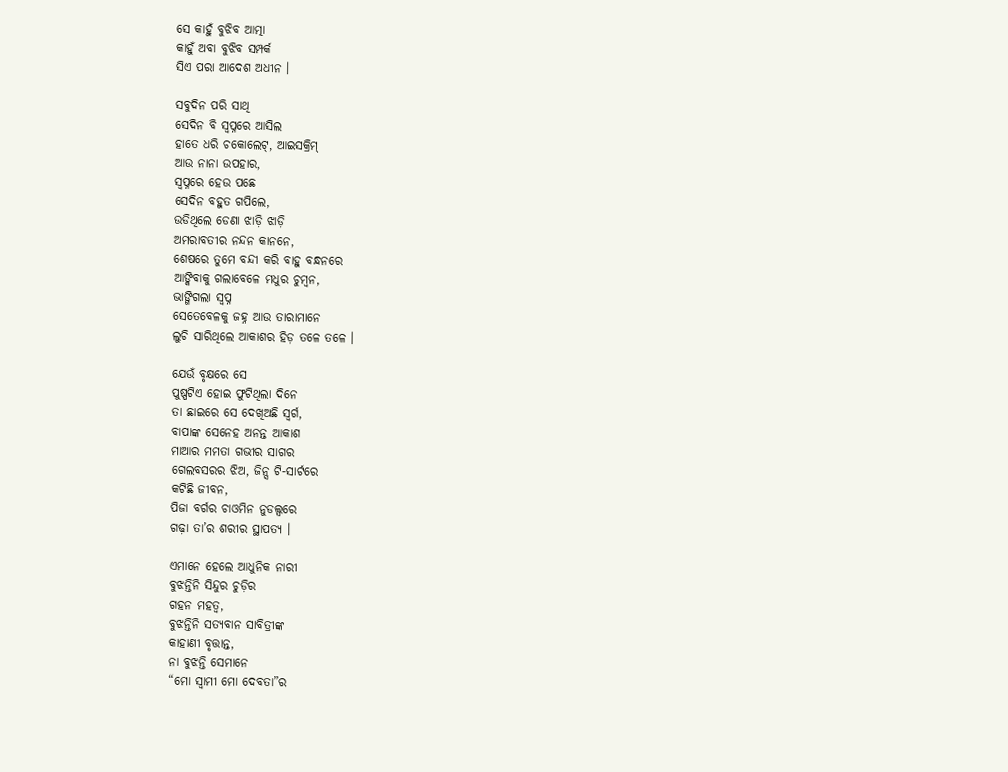ସେ କାହୁଁ ବୁଝିବ ଆତ୍ମା
କାହୁଁ ଅବା ବୁଝିବ ସମ୍ପର୍କ
ସିଏ ପରା ଆଦେଶ ଅଧୀନ ।

ସବୁଦିନ ପରି ସାଥି
ସେଦିନ ବି ସ୍ୱପ୍ନରେ ଆସିଲ
ହାତେ ଧରି ଚକୋଲେଟ୍‌, ଆଇସକ୍ରିମ୍‌
ଆଉ ନାନା ଉପହାର,
ସ୍ୱପ୍ନରେ ହେଉ ପଛେ
ସେଦିନ ବହୁତ ଗପିଲେ,
ଉଡିଥିଲେ ଡେଣା ଝାଡ଼ି ଝାଡ଼ି
ଅମରାବତୀର ନନ୍ଦନ କାନନେ,
ଶେଷରେ ତୁମେ ବନ୍ଦୀ କରି ବାହୁ ବନ୍ଧନରେ
ଆଙ୍କିବାକୁ ଗଲାବେଳେ ମଧୁର ଚୁମ୍ବନ,
ଭାଙ୍ଗିଗଲା ସ୍ଵପ୍ନ
ସେତେବେଳକୁ ଜହ୍ନ ଆଉ ତାରାମାନେ
ଲୁଚି ସାରିଥିଲେ ଆକାଶର ହିଡ଼ ତଳେ ତଳେ ।

ଯେଉଁ ବୃକ୍ଷରେ ସେ
ପୁଷ୍ପଟିଏ ହୋଇ ଫୁଟିଥିଲା ଦିନେ
ତା ଛାଇରେ ସେ ଦେଖିଅଛି ସ୍ୱର୍ଗ,
ବାପାଙ୍କ ସେନେହ ଅନନ୍ତ ଆକାଶ
ମାଆର ମମତା ଗଭୀର ସାଗର
ଗେଲବସରର ଝିଅ, ଜିନ୍ସ ଟି-ସାର୍ଟରେ
କଟିଛି ଜୀବନ,
ପିଜା ବର୍ଗର ଚାଓମିନ ନୁଡଲ୍ସରେ
ଗଢ଼ା ତା’ର ଶରୀର ସ୍ଥାପତ୍ୟ ।

ଏମାନେ ହେଲେ ଆଧୁନିକ ନାରୀ
ବୁଝନ୍ତିନି ସିନ୍ଦୁର ଚୁଡ଼ିର
ଗହନ ମହତ୍ୱ,
ବୁଝନ୍ତିନି ସତ୍ୟବାନ ସାବିତ୍ରୀଙ୍କ
କାହାଣୀ ବୃତ୍ତାନ୍ତ,
ନା ବୁଝନ୍ତି ସେମାନେ
“ମୋ ସ୍ୱାମୀ ମୋ ଦେବତା”ର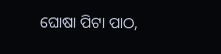ଘୋଷା ପିଟା ପାଠ,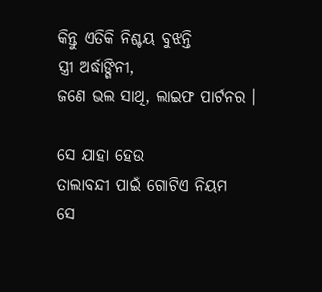କିନ୍ତୁ ଏତିକି ନିଶ୍ଚୟ ବୁଝନ୍ତି
ସ୍ତ୍ରୀ ଅର୍ଦ୍ଧାଙ୍ଗିନୀ,
ଜଣେ ଭଲ ସାଥି, ଲାଇଫ ପାର୍ଟନର ।

ସେ ଯାହା ହେଉ
ତାଲାବନ୍ଦୀ ପାଇଁ ଗୋଟିଏ ନିୟମ
ସେ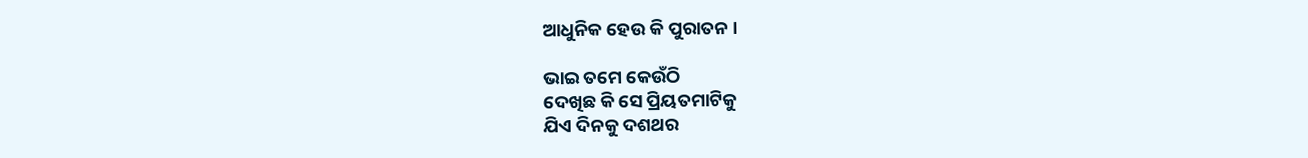ଆଧୁନିକ ହେଉ କି ପୁରାତନ ।

ଭାଇ ତମେ କେଉଁଠି
ଦେଖିଛ କି ସେ ପ୍ରିୟତମାଟିକୁ
ଯିଏ ଦିନକୁ ଦଶଥର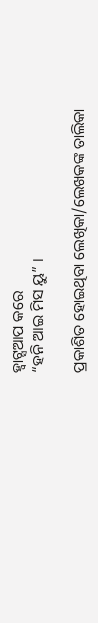ହ୍ୱାଟ୍ସଆପ କରେ
“ହନି ଆଇ ମିସ ୟୁ” ।

ପ୍ରକାଶିତ ହୋଇଥିବା ଲେଖିକା/ଲେଖକଙ୍କ ତାଲିକା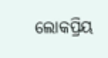ଲୋକପ୍ରିୟ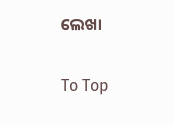ଲେଖା

To Top